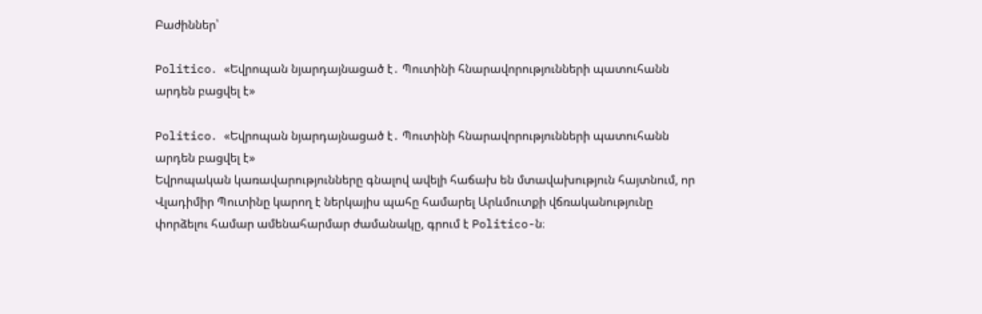Բաժիններ՝

Politico․ «Եվրոպան նյարդայնացած է․ Պուտինի հնարավորությունների պատուհանն արդեն բացվել է»

Politico․ «Եվրոպան նյարդայնացած է․ Պուտինի հնարավորությունների պատուհանն արդեն բացվել է»
Եվրոպական կառավարությունները գնալով ավելի հաճախ են մտավախություն հայտնում, որ Վլադիմիր Պուտինը կարող է ներկայիս պահը համարել Արևմուտքի վճռականությունը փորձելու համար ամենահարմար ժամանակը, գրում է Politico-ն։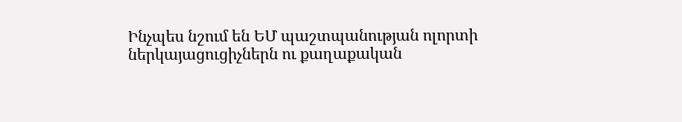Ինչպես նշում են ԵՄ պաշտպանության ոլորտի ներկայացուցիչներն ու քաղաքական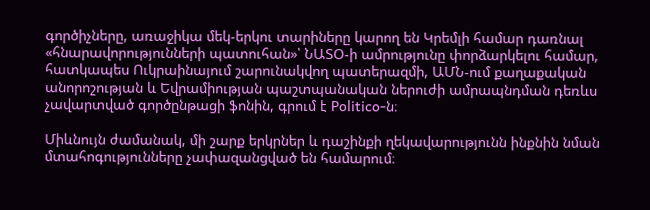գործիչները, առաջիկա մեկ-երկու տարիները կարող են Կրեմլի համար դառնալ «հնարավորությունների պատուհան»՝ ՆԱՏՕ-ի ամրությունը փորձարկելու համար, հատկապես Ուկրաինայում շարունակվող պատերազմի, ԱՄՆ-ում քաղաքական անորոշության և Եվրամիության պաշտպանական ներուժի ամրապնդման դեռևս չավարտված գործընթացի ֆոնին, գրում է Politico-ն։

Միևնույն ժամանակ, մի շարք երկրներ և դաշինքի ղեկավարությունն ինքնին նման մտահոգությունները չափազանցված են համարում։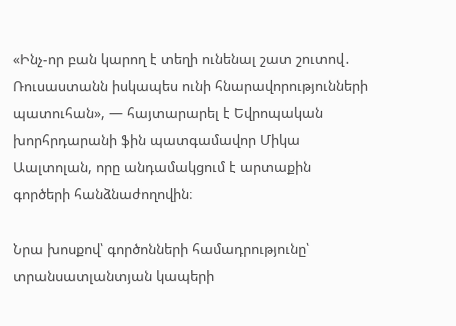«Ինչ-որ բան կարող է տեղի ունենալ շատ շուտով․ Ռուսաստանն իսկապես ունի հնարավորությունների պատուհան», — հայտարարել է Եվրոպական խորհրդարանի ֆին պատգամավոր Միկա Աալտոլան, որը անդամակցում է արտաքին գործերի հանձնաժողովին։

Նրա խոսքով՝ գործոնների համադրությունը՝ տրանսատլանտյան կապերի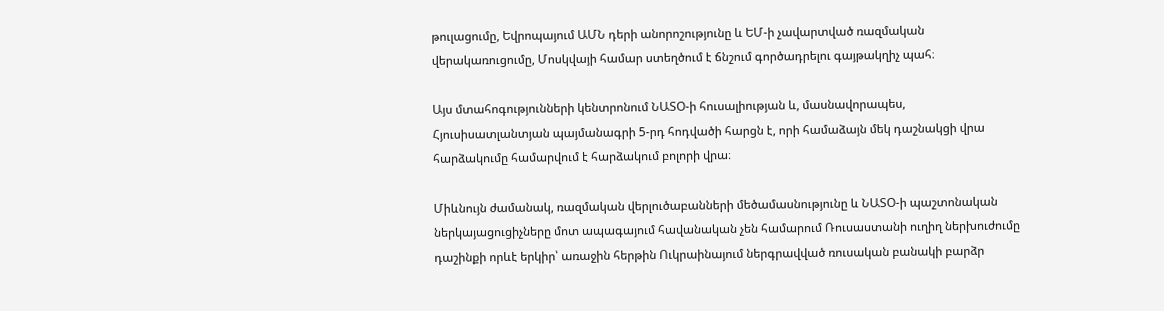թուլացումը, Եվրոպայում ԱՄՆ դերի անորոշությունը և ԵՄ-ի չավարտված ռազմական վերակառուցումը, Մոսկվայի համար ստեղծում է ճնշում գործադրելու գայթակղիչ պահ։

Այս մտահոգությունների կենտրոնում ՆԱՏՕ-ի հուսալիության և, մասնավորապես, Հյուսիսատլանտյան պայմանագրի 5-րդ հոդվածի հարցն է, որի համաձայն մեկ դաշնակցի վրա հարձակումը համարվում է հարձակում բոլորի վրա։

Միևնույն ժամանակ, ռազմական վերլուծաբանների մեծամասնությունը և ՆԱՏՕ-ի պաշտոնական ներկայացուցիչները մոտ ապագայում հավանական չեն համարում Ռուսաստանի ուղիղ ներխուժումը դաշինքի որևէ երկիր՝ առաջին հերթին Ուկրաինայում ներգրավված ռուսական բանակի բարձր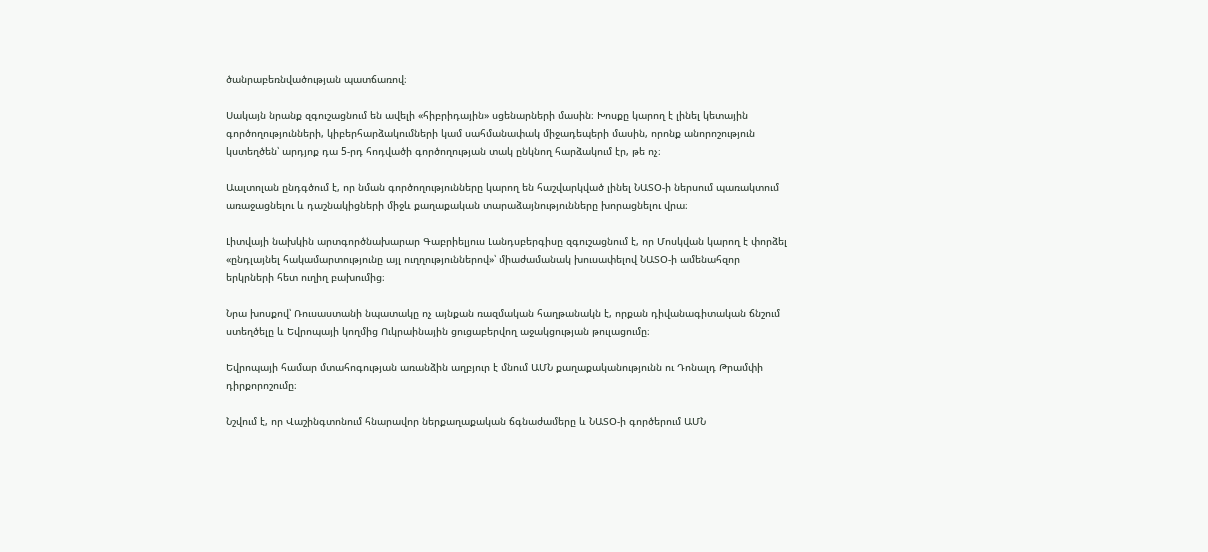ծանրաբեռնվածության պատճառով։

Սակայն նրանք զգուշացնում են ավելի «հիբրիդային» սցենարների մասին։ Խոսքը կարող է լինել կետային գործողությունների, կիբերհարձակումների կամ սահմանափակ միջադեպերի մասին, որոնք անորոշություն կստեղծեն՝ արդյոք դա 5-րդ հոդվածի գործողության տակ ընկնող հարձակում էր, թե ոչ։

Աալտոլան ընդգծում է, որ նման գործողությունները կարող են հաշվարկված լինել ՆԱՏՕ-ի ներսում պառակտում առաջացնելու և դաշնակիցների միջև քաղաքական տարաձայնությունները խորացնելու վրա։

Լիտվայի նախկին արտգործնախարար Գաբրիելյուս Լանդսբերգիսը զգուշացնում է, որ Մոսկվան կարող է փորձել «ընդլայնել հակամարտությունը այլ ուղղություններով»՝ միաժամանակ խուսափելով ՆԱՏՕ-ի ամենահզոր երկրների հետ ուղիղ բախումից։

Նրա խոսքով՝ Ռուսաստանի նպատակը ոչ այնքան ռազմական հաղթանակն է, որքան դիվանագիտական ճնշում ստեղծելը և Եվրոպայի կողմից Ուկրաինային ցուցաբերվող աջակցության թուլացումը։

Եվրոպայի համար մտահոգության առանձին աղբյուր է մնում ԱՄՆ քաղաքականությունն ու Դոնալդ Թրամփի դիրքորոշումը։

Նշվում է, որ Վաշինգտոնում հնարավոր ներքաղաքական ճգնաժամերը և ՆԱՏՕ-ի գործերում ԱՄՆ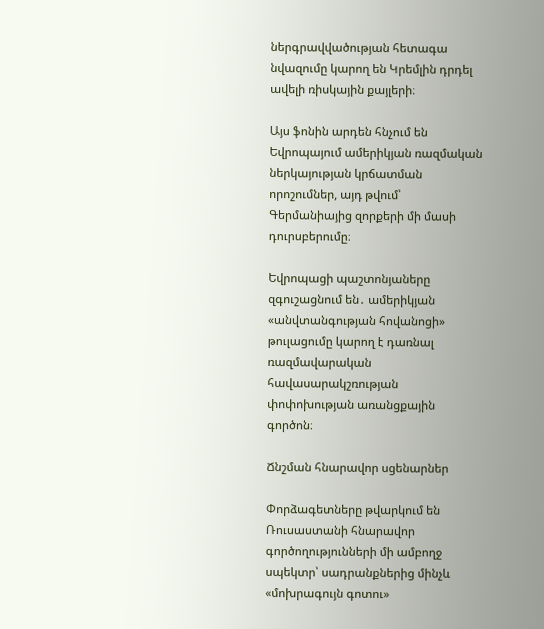ներգրավվածության հետագա նվազումը կարող են Կրեմլին դրդել ավելի ռիսկային քայլերի։

Այս ֆոնին արդեն հնչում են Եվրոպայում ամերիկյան ռազմական ներկայության կրճատման որոշումներ, այդ թվում՝ Գերմանիայից զորքերի մի մասի դուրսբերումը։

Եվրոպացի պաշտոնյաները զգուշացնում են․ ամերիկյան «անվտանգության հովանոցի» թուլացումը կարող է դառնալ ռազմավարական հավասարակշռության փոփոխության առանցքային գործոն։

Ճնշման հնարավոր սցենարներ

Փորձագետները թվարկում են Ռուսաստանի հնարավոր գործողությունների մի ամբողջ սպեկտր՝ սադրանքներից մինչև «մոխրագույն գոտու»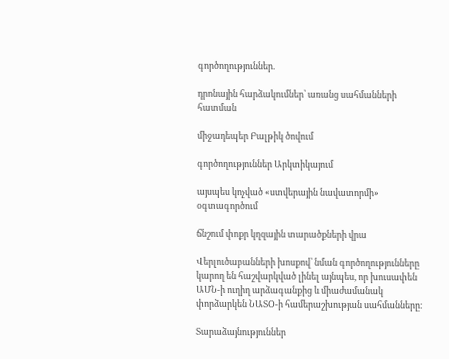գործողություններ.

դրոնային հարձակումներ՝ առանց սահմանների հատման

միջադեպեր Բալթիկ ծովում

գործողություններ Արկտիկայում

այսպես կոչված «ստվերային նավատորմի» օգտագործում

ճնշում փոքր կղզային տարածքների վրա

Վերլուծաբանների խոսքով՝ նման գործողությունները կարող են հաշվարկված լինել այնպես, որ խուսափեն ԱՄՆ-ի ուղիղ արձագանքից և միաժամանակ փորձարկեն ՆԱՏՕ-ի համերաշխության սահմանները։

Տարաձայնություններ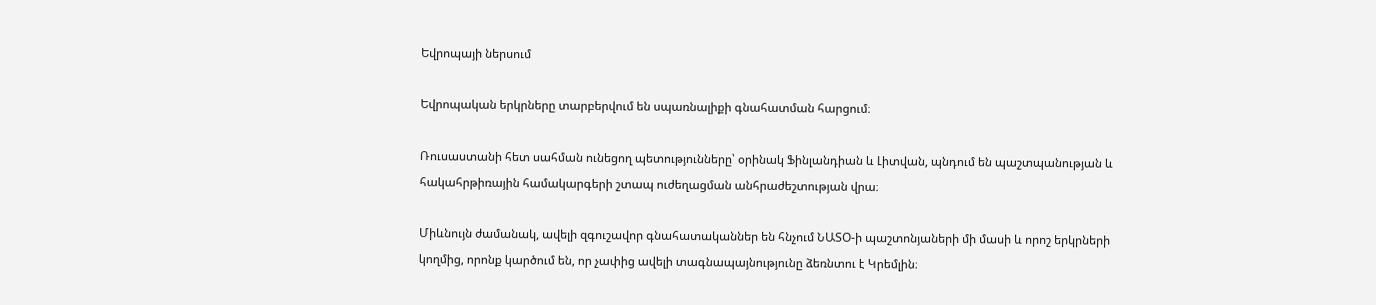Եվրոպայի ներսում

Եվրոպական երկրները տարբերվում են սպառնալիքի գնահատման հարցում։

Ռուսաստանի հետ սահման ունեցող պետությունները՝ օրինակ Ֆինլանդիան և Լիտվան, պնդում են պաշտպանության և հակահրթիռային համակարգերի շտապ ուժեղացման անհրաժեշտության վրա։

Միևնույն ժամանակ, ավելի զգուշավոր գնահատականներ են հնչում ՆԱՏՕ-ի պաշտոնյաների մի մասի և որոշ երկրների կողմից, որոնք կարծում են, որ չափից ավելի տագնապայնությունը ձեռնտու է Կրեմլին։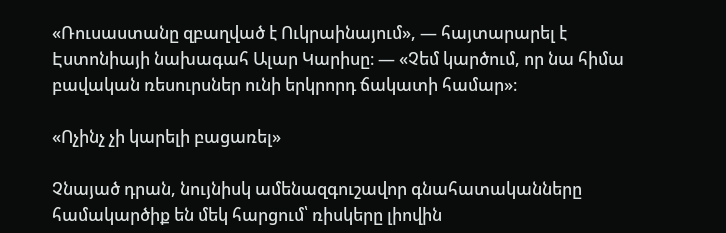«Ռուսաստանը զբաղված է Ուկրաինայում», — հայտարարել է Էստոնիայի նախագահ Ալար Կարիսը։ — «Չեմ կարծում, որ նա հիմա բավական ռեսուրսներ ունի երկրորդ ճակատի համար»։

«Ոչինչ չի կարելի բացառել»

Չնայած դրան, նույնիսկ ամենազգուշավոր գնահատականները համակարծիք են մեկ հարցում՝ ռիսկերը լիովին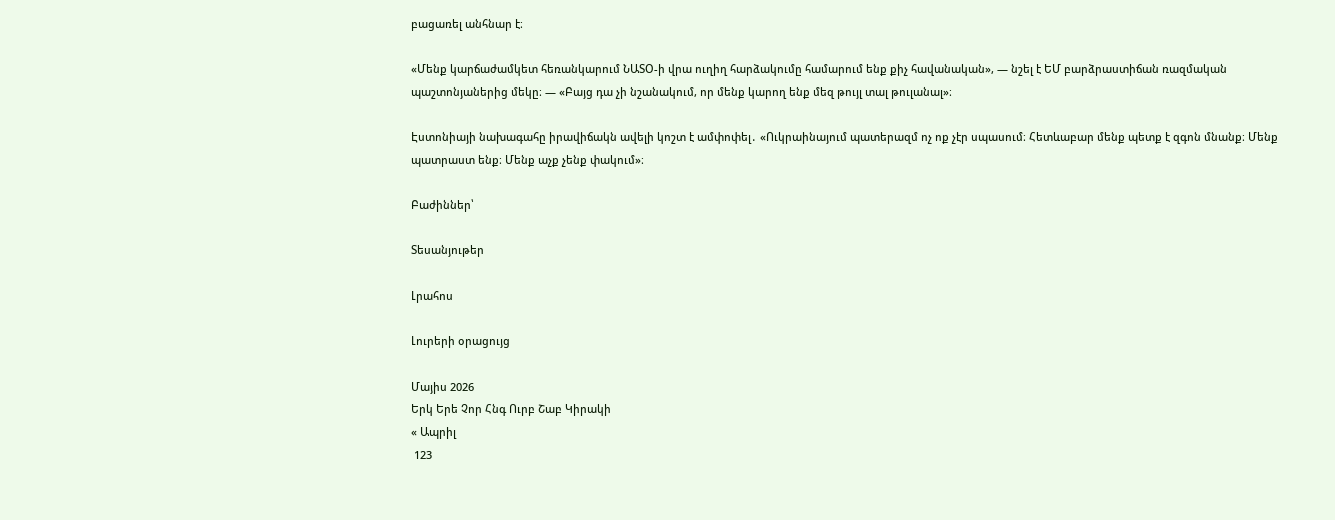բացառել անհնար է։

«Մենք կարճաժամկետ հեռանկարում ՆԱՏՕ-ի վրա ուղիղ հարձակումը համարում ենք քիչ հավանական», — նշել է ԵՄ բարձրաստիճան ռազմական պաշտոնյաներից մեկը։ — «Բայց դա չի նշանակում, որ մենք կարող ենք մեզ թույլ տալ թուլանալ»։

Էստոնիայի նախագահը իրավիճակն ավելի կոշտ է ամփոփել․ «Ուկրաինայում պատերազմ ոչ ոք չէր սպասում։ Հետևաբար մենք պետք է զգոն մնանք։ Մենք պատրաստ ենք։ Մենք աչք չենք փակում»։

Բաժիններ՝

Տեսանյութեր

Լրահոս

Լուրերի օրացույց

Մայիս 2026
Երկ Երե Չոր Հնգ Ուրբ Շաբ Կիրակի
« Ապրիլ
 123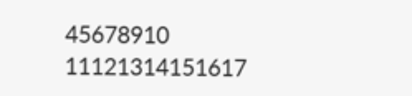45678910
11121314151617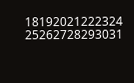18192021222324
25262728293031